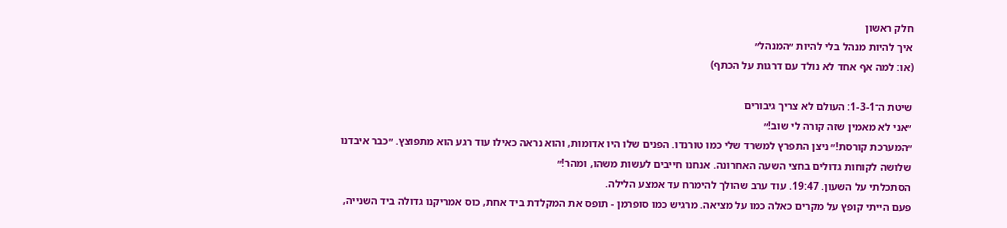חלק ראשון
איך להיות מנהל בלי להיות ״המנהל״
(או: למה אף אחד לא נולד עם דרגות על הכתף)

שיטת ה־1-3-1: העולם לא צריך גיבורים
״אני לא מאמין שזה קורה לי שוב!״
״המערכת קורסת!״ ניצן התפרץ למשרד שלי כמו טורנדו. הפנים שלו היו אדומות, והוא נראה כאילו עוד רגע הוא מתפוצץ. ״כבר איבדנו שלושה לקוחות גדולים בחצי השעה האחרונה. אנחנו חייבים לעשות משהו, ומהר!״
הסתכלתי על השעון. 19:47. עוד ערב שהולך להימרח עד אמצע הלילה.
פעם הייתי קופץ על מקרים כאלה כמו על מציאה. מרגיש כמו סופרמן - תופס את המקלדת ביד אחת, כוס אמריקנו גדולה ביד השנייה,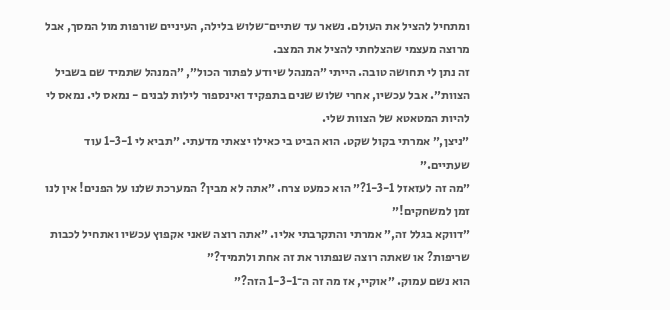ומתחיל להציל את העולם. נשאר עד שתיים־שלוש בלילה, העיניים שורפות מול המסך, אבל מרוצה מעצמי שהצלחתי להציל את המצב.
זה נתן לי תחושה טובה. הייתי ״המנהל שיודע לפתור הכול״, ״המנהל שתמיד שם בשביל הצוות״. אבל עכשיו, אחרי שלוש שנים בתפקיד ואינספור לילות לבנים - נמאס לי. נמאס לי להיות המטאטא של הצוות שלי.
״ניצן,״ אמרתי בקול שקט. הוא הביט בי כאילו יצאתי מדעתי. ״תביא לי 1-3-1 עוד שעתיים.״
״מה זה לעזאזל 1-3-1?״ הוא כמעט צרח. ״אתה לא מבין? המערכת שלנו על הפנים! אין לנו זמן למשחקים!״
״דווקא בגלל זה,״ אמרתי והתקרבתי אליו. ״אתה רוצה שאני אקפוץ עכשיו ואתחיל לכבות שריפות? או שאתה רוצה שנפתור את זה אחת ולתמיד?״
הוא נשם עמוק. ״אוקיי, אז מה זה ה־1-3-1 הזה?״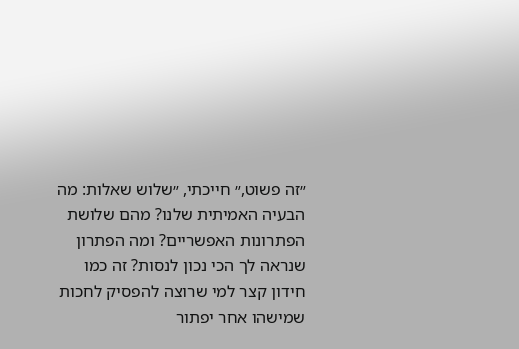״זה פשוט,״ חייכתי, ״שלוש שאלות: מה הבעיה האמיתית שלנו? מהם שלושת הפתרונות האפשריים? ומה הפתרון שנראה לך הכי נכון לנסות? זה כמו חידון קצר למי שרוצה להפסיק לחכות שמישהו אחר יפתור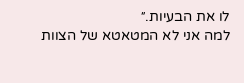לו את הבעיות.״
למה אני לא המטאטא של הצוות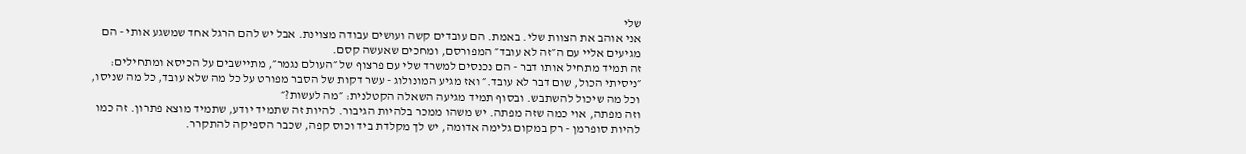שלי
אני אוהב את הצוות שלי. באמת. הם עובדים קשה ועושים עבודה מצוינת. אבל יש להם הרגל אחד שמשגע אותי - הם מגיעים אליי עם ה״זה לא עובד״ המפורסם, ומחכים שאעשה קסם.
זה תמיד מתחיל אותו דבר - הם נכנסים למשרד שלי עם פרצוף של ״העולם נגמר״, מתיישבים על הכיסא ומתחילים: ״ניסיתי הכול, שום דבר לא עובד.״ ואז מגיע המונולוג - עשר דקות של הסבר מפורט על כל מה שלא עובד, כל מה שניסו, וכל מה שיכול להשתבש. ובסוף תמיד מגיעה השאלה הקטלנית: ״מה לעשות?״
וזה מפתה, אוי כמה שזה מפתה. יש משהו ממכר בלהיות הגיבור. להיות זה שתמיד יודע, שתמיד מוצא פתרון. זה כמו להיות סופרמן - רק במקום גלימה אדומה, יש לך מקלדת ביד וכוס קפה, שכבר הספיקה להתקרר.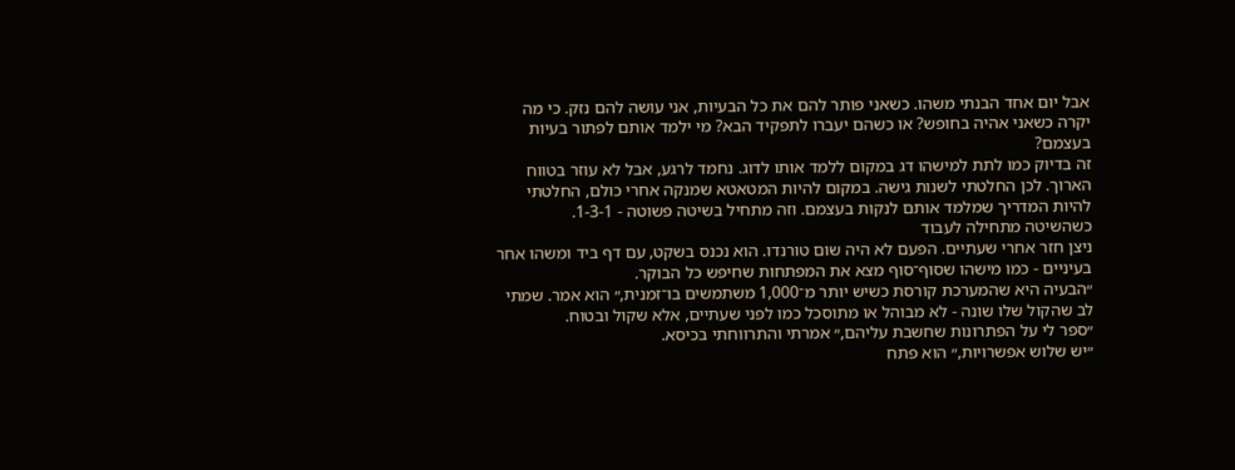אבל יום אחד הבנתי משהו. כשאני פותר להם את כל הבעיות, אני עושה להם נזק. כי מה יקרה כשאני אהיה בחופש? או כשהם יעברו לתפקיד הבא? מי ילמד אותם לפתור בעיות בעצמם?
זה בדיוק כמו לתת למישהו דג במקום ללמד אותו לדוג. נחמד לרגע, אבל לא עוזר בטווח הארוך. לכן החלטתי לשנות גישה. במקום להיות המטאטא שמנקה אחרי כולם, החלטתי להיות המדריך שמלמד אותם לנקות בעצמם. וזה מתחיל בשיטה פשוטה - 1-3-1.
כשהשיטה מתחילה לעבוד
ניצן חזר אחרי שעתיים. הפעם לא היה שום טורנדו. הוא נכנס בשקט, עם דף ביד ומשהו אחר בעיניים - כמו מישהו שסוף־סוף מצא את המפתחות שחיפש כל הבוקר.
״הבעיה היא שהמערכת קורסת כשיש יותר מ־1,000 משתמשים בו־זמנית,״ הוא אמר. שמתי לב שהקול שלו שונה - לא מבוהל או מתוסכל כמו לפני שעתיים, אלא שקול ובטוח.
״ספר לי על הפתרונות שחשבת עליהם,״ אמרתי והתרווחתי בכיסא.
״יש שלוש אפשרויות,״ הוא פתח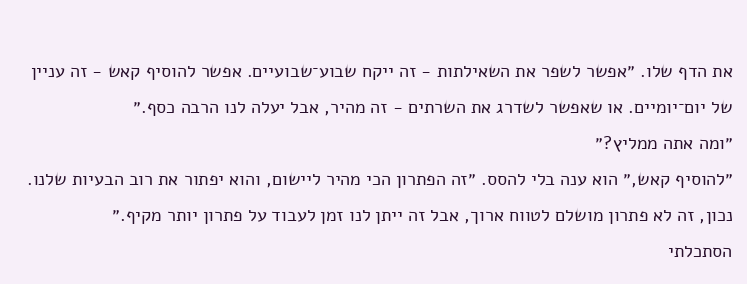את הדף שלו. ״אפשר לשפר את השאילתות - זה ייקח שבוע־שבועיים. אפשר להוסיף קאש - זה עניין של יום־יומיים. או שאפשר לשדרג את השרתים - זה מהיר, אבל יעלה לנו הרבה כסף.״
״ומה אתה ממליץ?״
״להוסיף קאש,״ הוא ענה בלי להסס. ״זה הפתרון הכי מהיר ליישום, והוא יפתור את רוב הבעיות שלנו. נכון, זה לא פתרון מושלם לטווח ארוך, אבל זה ייתן לנו זמן לעבוד על פתרון יותר מקיף.״
הסתכלתי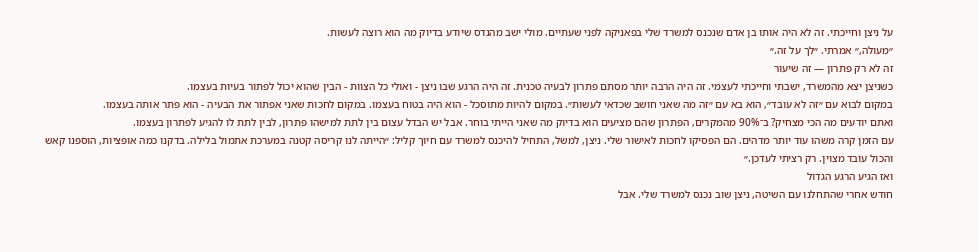על ניצן וחייכתי. זה לא היה אותו בן אדם שנכנס למשרד שלי בפאניקה לפני שעתיים. מולי ישב מהנדס שיודע בדיוק מה הוא רוצה לעשות.
״מעולה,״ אמרתי. ״לך על זה.״
זה לא רק פתרון — זה שיעור
כשניצן יצא מהמשרד, ישבתי וחייכתי לעצמי. זה היה הרבה יותר מסתם פתרון לבעיה טכנית. זה היה הרגע שבו ניצן - ואולי כל הצוות - הבין שהוא יכול לפתור בעיות בעצמו.
במקום לבוא עם ״זה לא עובד״, הוא בא עם ״זה מה שאני חושב שכדאי לעשות״. במקום להיות מתוסכל - הוא היה בטוח בעצמו. במקום לחכות שאני אפתור את הבעיה - הוא פתר אותה בעצמו.
ואתם יודעים מה הכי מצחיק? ב־90% מהמקרים, הפתרון שהם מציעים הוא בדיוק מה שאני הייתי בוחר. אבל יש הבדל עצום בין לתת למישהו פתרון, לבין לתת לו להגיע לפתרון בעצמו.
עם הזמן קרה משהו עוד יותר מדהים. הם הפסיקו לחכות לאישור שלי. ניצן, למשל, התחיל להיכנס למשרד עם חיוך קליל: ״הייתה לנו קריסה קטנה במערכת אתמול בלילה. בדקנו כמה אופציות, הוספנו קאש והכול עובד מצוין. רק רציתי לעדכן.״
ואז הגיע הרגע הגדול
חודש אחרי שהתחלנו עם השיטה, ניצן שוב נכנס למשרד שלי. אבל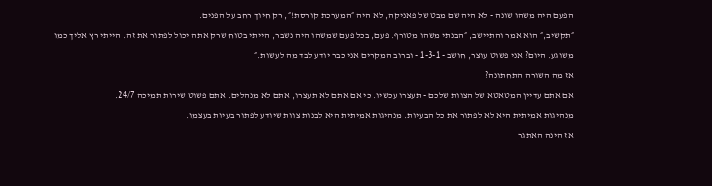הפעם היה משהו שונה - לא היה שם מבט של פאניקה, לא היה ״המערכת קורסת!״, רק חיוך רחב על הפנים.
״תקשיב,״ הוא אמר והתיישב, ״הבנתי משהו מטורף. פעם, בכל פעם שמשהו היה נשבר, הייתי בטוח שרק אתה יכול לפתור את זה. הייתי רץ אליך כמו משוגע. היום? אני פשוט עוצר, חושב - 1-3-1 - וברוב המקרים אני כבר יודע לבד מה לעשות.״
אז מה השורה התחתונה?
אם אתם עדיין המטאטא של הצוות שלכם - תעצרו עכשיו. כי אם אתם לא תעצרו, אתם לא מנהלים. אתם פשוט שירות תמיכה 24/7.
מנהיגות אמיתית היא לא לפתור את כל הבעיות. מנהיגות אמיתית היא לבנות צוות שיודע לפתור בעיות בעצמו.
אז הינה האתגר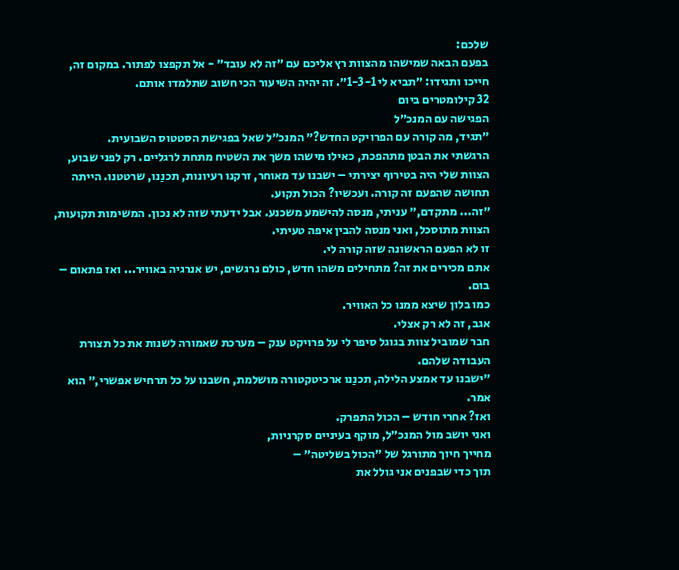שלכם:
בפעם הבאה שמישהו מהצוות רץ אליכם עם ״זה לא עובד״ - אל תקפצו לפתור. במקום זה, חייכו ותגידו: ״תביא לי 1-3-1״. זה יהיה השיעור הכי חשוב שתלמדו אותם.
32 קילומטרים ביום
הפגישה עם המנכ״ל
״תגיד, מה קורה עם הפרויקט החדש?״ המנכ״ל שאל בפגישת הסטטוס השבועית.
הרגשתי את הבטן מתהפכת, כאילו מישהו משך את השטיח מתחת לרגליים. רק לפני שבוע, הצוות שלי היה בטירוף יצירתי – ישבנו עד מאוחר, זרקנו רעיונות, תכנַנו, שרטטנו. הייתה תחושה שהפעם זה קורה. ועכשיו? הכול תקוע.
״זה... מתקדם,״ עניתי, מנסה להישמע משכנע. אבל ידעתי שזה לא נכון. המשימות תקועות, הצוות מתוסכל, ואני מנסה להבין איפה טעיתי.
זו לא הפעם הראשונה שזה קורה לי.
אתם מכירים את זה? מתחילים משהו חדש, כולם נרגשים, יש אנרגיה באוויר... ואז פתאום – בום.
כמו בלון שיצא ממנו כל האוויר.
אגב, זה לא רק אצלי.
חבר שמוביל צוות בגוגל סיפר לי על פרויקט ענק – מערכת שאמורה לשנות את כל תצורת העבודה שלהם.
״ישבנו עד אמצע הלילה, תכנַנו ארכיטקטורה מושלמת, חשבנו על כל תרחיש אפשרי,״ הוא אמר.
ואז? אחרי חודש – הכול התפרק.
ואני יושב מול המנכ״ל, מוקף בעיניים סקרניות,
מחייך חיוך מתורגל של ״הכול בשליטה״ –
תוך כדי שבפנים אני גולל את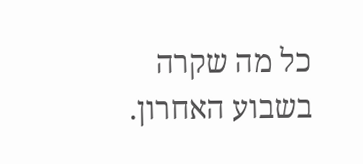כל מה שקרה בשבוע האחרון.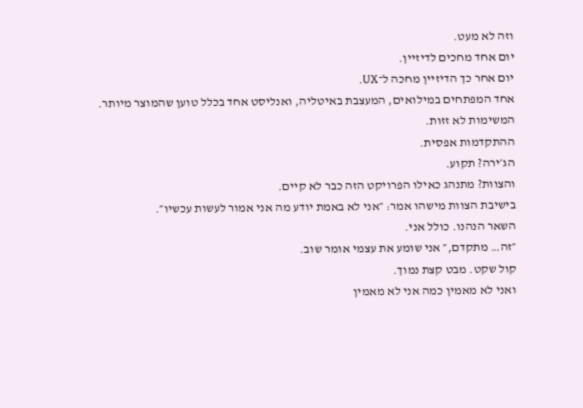וזה לא מעט.
יום אחד מחכים לדיזיין.
יום אחר כך הדיזיין מחכה ל־UX.
אחד המפתחים במילואים, המעצבת באיטליה, ואנליסט אחד בכלל טוען שהמוצר מיותר.
המשימות לא זזות.
ההתקדמות אפסית.
הג׳ירה? תקוע.
והצוות? מתנהג כאילו הפרויקט הזה כבר לא קיים.
בישיבת הצוות מישהו אמר: ״אני לא באמת יודע מה אני אמור לעשות עכשיו״.
השאר הנהנו. כולל אני.
״זה… מתקדם,״ אני שומע את עצמי אומר שוב.
קול שקט. מבט קצת נמוך.
ואני לא מאמין כמה אני לא מאמין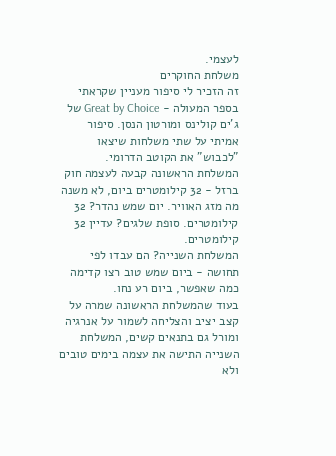לעצמי.
משלחת החוקרים
זה הזכיר לי סיפור מעניין שקראתי בספר המעולה - Great by Choice של ג'ים קולינס ומורטון הנסן. סיפור אמיתי על שתי משלחות שיצאו "לכבוש" את הקוטב הדרומי.
המשלחת הראשונה קבעה לעצמה חוק ברזל - 32 קילומטרים ביום, לא משנה מה מזג האוויר. יום שמש נהדר? 32 קילומטרים. סופת שלגים? עדיין 32 קילומטרים.
המשלחת השנייה? הם עבדו לפי תחושה - ביום שמש טוב רצו קדימה כמה שאפשר, ביום רע נחו.
בעוד שהמשלחת הראשונה שמרה על קצב יציב והצליחה לשמור על אנרגיה ומורל גם בתנאים קשים, המשלחת השנייה התישה את עצמה בימים טובים ולא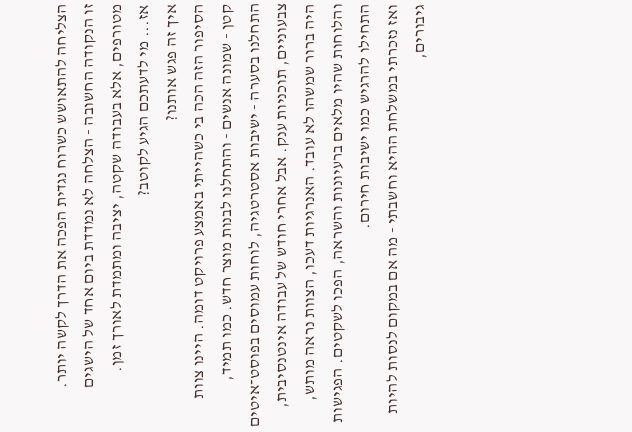הצליחה להתאושש כשרוח נגדית הפכה את הדרך לקשה יותר.
זו הנקודה החשובה - הצלחה לא נמדדת ביום אחד של הישגים מטורפים, אלא בעבודה שקטה, יציבה ומתמדת לאורך זמן.
אז... מי לדעתכם הגיע לקוטב?
איך זה פגש אותנו?
הסיפור הזה הכה בי כשהייתי באמצע פרויקט דומה. היינו צוות קטן - שמונה אנשים - והתחלנו לבנות מוצר חדש. כמו תמיד, התחלנו בסערה - ישיבות אסטרטגיה, לוחות עמוסים בפוסט־איטים צבעוניים, תוכניות ענק. אבל אחרי חודש של עבודה אינטנסיבית, היה ברור שמשהו לא עובד. האנרגיות דעכו, הצוות נראה מותש, והלוחות שהיו מלאים ברעיונות והשראה, הפכו לשקטים. הפגישות התחילו להרגיש כמו ישיבות חירום.
ואז נזכרתי במשלחת ההיא וחשבתי - מה אם במקום לנסות להיות גיבורים,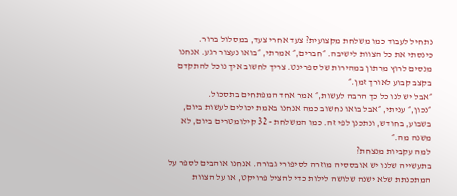נתחיל לעבוד כמו משלחת מקצועית? צעד אחרי צעד, במסלול ברור.
כינסתי את כל הצוות לישיבה. ״חברים,״ אמרתי, ״בואו נעצור רגע. אנחנו מנסים לרוץ מרתון במהירות של ספרינט. צריך לחשוב איך נוכל להתקדם בקצב קבוע לאורך זמן.״
״אבל יש לנו כל כך הרבה לעשות,״ אמר אחד המפתחים בתסכול.
״נכון,״ עניתי, ״אבל בואו נחשוב כמה אנחנו באמת יכולים לעשות ביום, בשבוע, בחודש, ונתכנן לפי זה. כמו המשלחת - 32 קילומטרים ביום, לא משנה מה.״
למה עקביות מנצחת?
בתעשייה שלנו יש אובססיה מוזרה לסיפורי גבורה. אנחנו אוהבים לספר על המתכנתת שלא ישנה שלושה לילות כדי להציל פרויקט, או על הצוות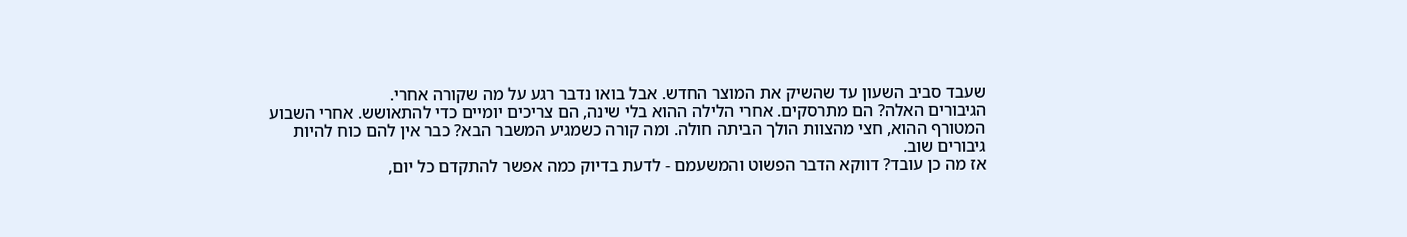שעבד סביב השעון עד שהשיק את המוצר החדש. אבל בואו נדבר רגע על מה שקורה אחרי.
הגיבורים האלה? הם מתרסקים. אחרי הלילה ההוא בלי שינה, הם צריכים יומיים כדי להתאושש. אחרי השבוע המטורף ההוא, חצי מהצוות הולך הביתה חולה. ומה קורה כשמגיע המשבר הבא? כבר אין להם כוח להיות גיבורים שוב.
אז מה כן עובד? דווקא הדבר הפשוט והמשעמם - לדעת בדיוק כמה אפשר להתקדם כל יום,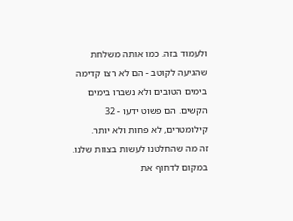ולעמוד בזה. כמו אותה משלחת שהגיעה לקוטב - הם לא רצו קדימה בימים הטובים ולא נשברו בימים הקשים. הם פשוט ידעו - 32 קילומטרים, לא פחות ולא יותר.
זה מה שהחלטנו לעשות בצוות שלנו. במקום לדחוף את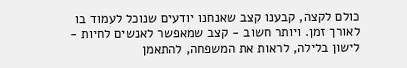כולם לקצה, קבענו קצב שאנחנו יודעים שנוכל לעמוד בו לאורך זמן. ויותר חשוב - קצב שמאפשר לאנשים לחיות - לישון בלילה, לראות את המשפחה, להתאמן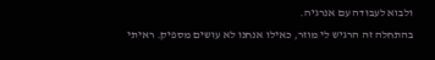ולבוא לעבודה עם אנרגיה.
בהתחלה זה הרגיש לי מוזר, כאילו אנחנו לא עושים מספיק. ראיתי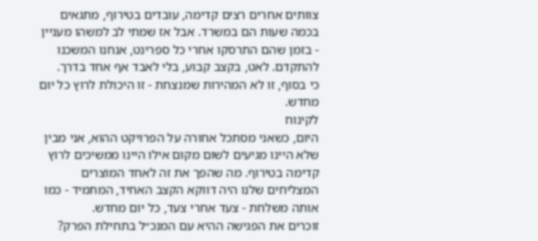צוותים אחרים רצים קדימה, עובדים בטירוף, מתגאים בכמה שעות הם במשרד. אבל אז שמתי לב למשהו מעניין - בזמן שהם התרסקו אחרי כל ספרינט, אנחנו המשכנו להתקדם. לאט, בקצב קבוע, בלי לאבד אף אחד בדרך.
כי בסוף, זו לא המהירות שמנצחת - זו היכולת לרוץ כל יום מחדש.
לקינוח
היום, כשאני מסתכל אחורה על הפרויקט ההוא, אני מבין שלא היינו מגיעים לשום מקום אילו היינו ממשיכים לרוץ קדימה בטירוף. מה שהפך את זה לאחד המוצרים המצליחים שלנו היה דווקא הקצב האחיד, המתמיד - כמו אותה משלחת - צעד אחרי צעד, כל יום מחדש.
זוכרים את הפגישה ההיא עם המנכ״ל בתחילת הפרק?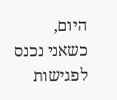היום, כשאני נכנס לפגישות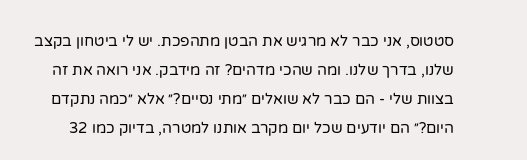סטטוס, אני כבר לא מרגיש את הבטן מתהפכת. יש לי ביטחון בקצב שלנו, בדרך שלנו. ומה שהכי מדהים? זה מידבק. אני רואה את זה בצוות שלי - הם כבר לא שואלים ״מתי נסיים?״ אלא ״כמה נתקדם היום?״ הם יודעים שכל יום מקרב אותנו למטרה, בדיוק כמו 32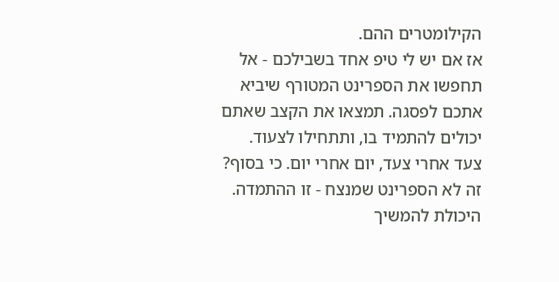הקילומטרים ההם.
אז אם יש לי טיפ אחד בשבילכם - אל תחפשו את הספרינט המטורף שיביא אתכם לפסגה. תמצאו את הקצב שאתם יכולים להתמיד בו, ותתחילו לצעוד. צעד אחרי צעד, יום אחרי יום. כי בסוף? זה לא הספרינט שמנצח - זו ההתמדה. היכולת להמשיך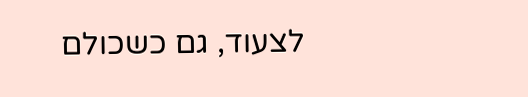לצעוד, גם כשכולם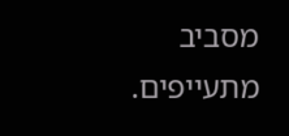מסביב מתעייפים.